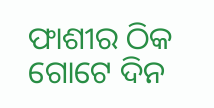ଫାଶୀର ଠିକ ଗୋଟେ ଦିନ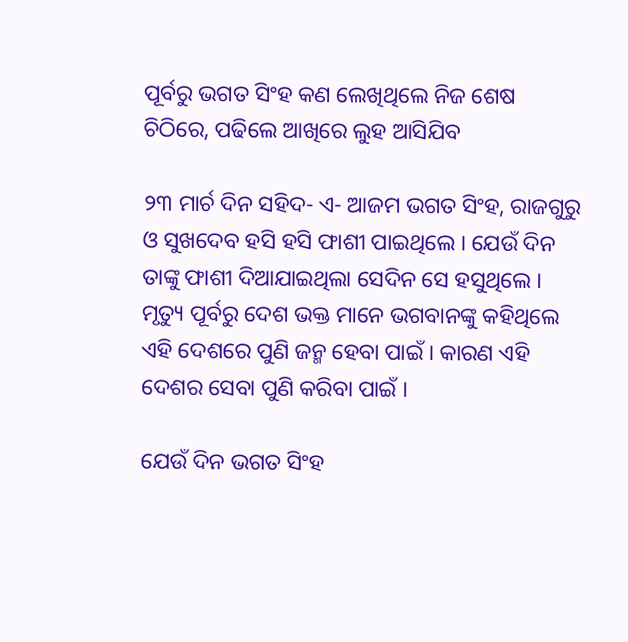ପୂର୍ବରୁ ଭଗତ ସିଂହ କଣ ଲେଖିଥିଲେ ନିଜ ଶେଷ ଚିଠିରେ, ପଢିଲେ ଆଖିରେ ଲୁହ ଆସିଯିବ

୨୩ ମାର୍ଚ ଦିନ ସହିଦ- ଏ- ଆଜମ ଭଗତ ସିଂହ, ରାଜଗୁରୁ ଓ ସୁଖଦେବ ହସି ହସି ଫାଶୀ ପାଇଥିଲେ । ଯେଉଁ ଦିନ ତାଙ୍କୁ ଫାଶୀ ଦିଆଯାଇଥିଲା ସେଦିନ ସେ ହସୁଥିଲେ । ମୃତ୍ୟୁ ପୂର୍ବରୁ ଦେଶ ଭକ୍ତ ମାନେ ଭଗବାନଙ୍କୁ କହିଥିଲେ ଏହି ଦେଶରେ ପୁଣି ଜନ୍ମ ହେବା ପାଇଁ । କାରଣ ଏହି ଦେଶର ସେବା ପୁଣି କରିବା ପାଇଁ ।

ଯେଉଁ ଦିନ ଭଗତ ସିଂହ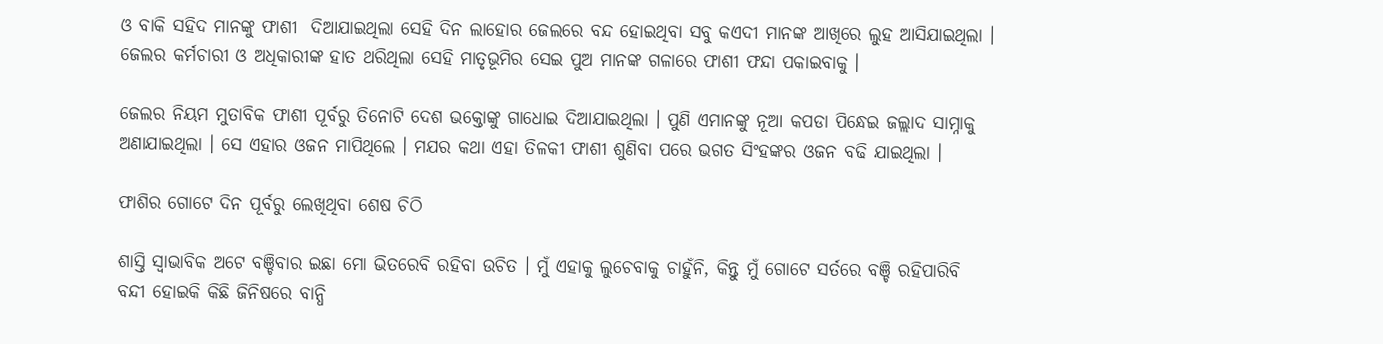ଓ ବାକି ସହିଦ ମାନଙ୍କୁ ଫାଶୀ  ଦିଆଯାଇଥିଲା ସେହି ଦିନ ଲାହୋର ଜେଲରେ ବନ୍ଦ ହୋଇଥିବା ସବୁ କଏଦୀ ମାନଙ୍କ ଆଖିରେ ଲୁହ ଆସିଯାଇଥିଲା । ଜେଲର କର୍ମଚାରୀ ଓ ଅଧିକାରୀଙ୍କ ହାତ ଥରିଥିଲା ସେହି ମାତୃଭୂମିର ସେଇ ପୁଅ ମାନଙ୍କ ଗଳାରେ ଫାଶୀ ଫନ୍ଦା ପକାଇବାକୁ ।

ଜେଲର ନିୟମ ମୁତାବିକ ଫାଶୀ ପୂର୍ବରୁ ତିନୋଟି ଦେଶ ଭକ୍ତୋଙ୍କୁ ଗାଧୋଇ ଦିଆଯାଇଥିଲା । ପୁଣି ଏମାନଙ୍କୁ ନୂଆ କପଡା ପିନ୍ଧେଇ ଜଲ୍ଲାଦ ସାମ୍ନାକୁ ଅଣାଯାଇଥିଲା । ସେ ଏହାର ଓଜନ ମାପିଥିଲେ । ମଯର କଥା ଏହା ତିଳକୀ ଫାଶୀ ଶୁଣିବା ପରେ ଭଗତ ସିଂହଙ୍କର ଓଜନ ବଢି ଯାଇଥିଲା ।

ଫାଶିର ଗୋଟେ ଦିନ ପୂର୍ବରୁ ଲେଖିଥିବା ଶେଷ ଚିଠି

ଶାସ୍ତି ସ୍ଵାଭାବିକ ଅଟେ ବଞ୍ଚିବାର ଇଛା ମୋ ଭିତରେବି ରହିବା ଉଚିତ । ମୁଁ ଏହାକୁ ଲୁଚେବାକୁ ଚାହୁଁନି, କିନ୍ତୁ ମୁଁ ଗୋଟେ ସର୍ତରେ ବଞ୍ଚି ରହିପାରିବି ବନ୍ଦୀ ହୋଇକି କିଛି ଜିନିଷରେ ବାନ୍ଧି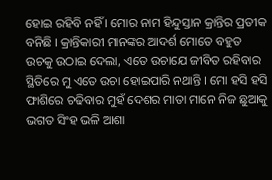ହୋଇ ରହିବି ନହିଁ । ମୋର ନାମ ହିନ୍ଦୁସ୍ତାନ କ୍ରାନ୍ତିର ପ୍ରତୀକ ବନିଛି । କ୍ରାନ୍ତିକାରୀ ମାନଙ୍କର ଆଦର୍ଶ ମୋତେ ବହୁତ ଉଚକୁ ଉଠାଇ ଦେଲା, ଏତେ ଉଚାଯେ ଜୀବିତ ରହିବାର ସ୍ଥିତିରେ ମୁ ଏତେ ଉଚା ହୋଇପାରି ନଥାନ୍ତି । ମୋ ହସି ହସି ଫାଶିରେ ଚଢିବାର ମୁହଁ ଦେଶର ମାତା ମାନେ ନିଜ ଛୁଆକୁ ଭଗତ ସିଂହ ଭଳି ଆଶା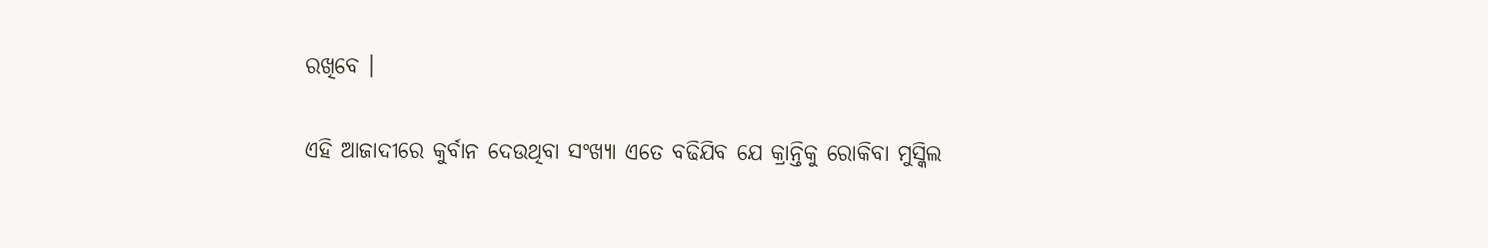ରଖିବେ ।

ଏହି ଆଜାଦୀରେ କୁର୍ବାନ ଦେଉଥିବା ସଂଖ୍ୟା ଏତେ ବଢିଯିବ ଯେ କ୍ରାନ୍ତିକୁ ରୋକିବା ମୁସ୍କିଲ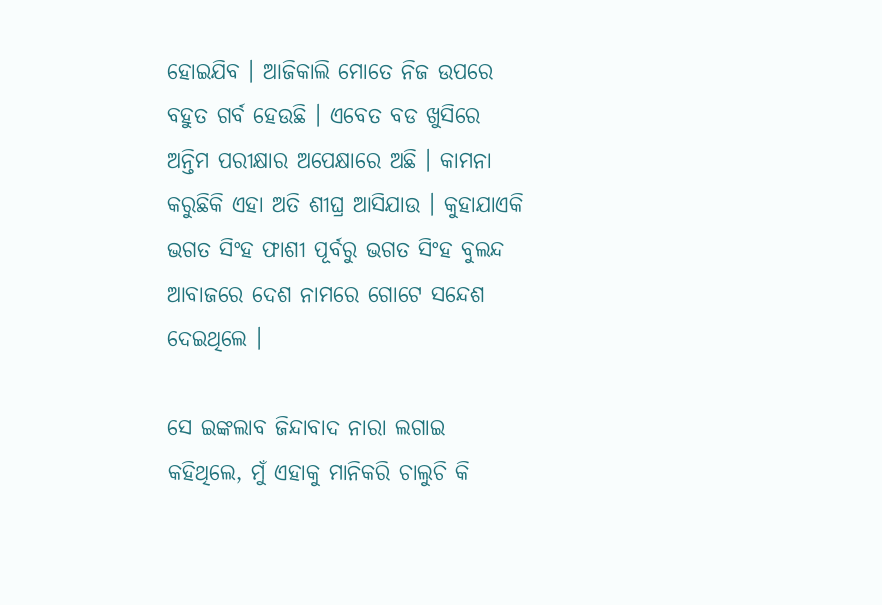ହୋଇଯିବ । ଆଜିକାଲି ମୋତେ ନିଜ ଉପରେ ବହୁତ ଗର୍ବ ହେଉଛି । ଏବେତ ବଡ ଖୁସିରେ ଅନ୍ତିମ ପରୀକ୍ଷାର ଅପେକ୍ଷାରେ ଅଛି । କାମନା କରୁଛିକି ଏହା ଅତି ଶୀଘ୍ର ଆସିଯାଉ । କୁହାଯାଏକି ଭଗତ ସିଂହ ଫାଶୀ ପୂର୍ବରୁ ଭଗତ ସିଂହ ବୁଲନ୍ଦ ଆବାଜରେ ଦେଶ ନାମରେ ଗୋଟେ ସନ୍ଦେଶ ଦେଇଥିଲେ ।

ସେ ଇଙ୍କଲାବ ଜିନ୍ଦାବାଦ ନାରା ଲଗାଇ କହିଥିଲେ, ମୁଁ ଏହାକୁ ମାନିକରି ଚାଲୁଚି କି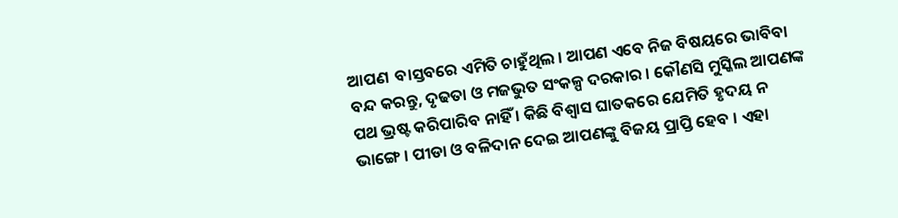ଆପଣ  ବାସ୍ତବରେ ଏମିତି ଚାହୁଁଥିଲ । ଆପଣ ଏବେ ନିଜ ବିଷୟରେ ଭାବିବା ବନ୍ଦ କରନ୍ତୁ, ଦୃଢତା ଓ ମଜଭୁତ ସଂକଳ୍ପ ଦରକାର । କୌଣସି ମୁସ୍କିଲ ଆପଣଙ୍କ ପଥ ଭ୍ରଷ୍ଟ କରିପାରିବ ନାହିଁ । କିଛି ବିଶ୍ବାସ ଘାତକରେ ଯେମିତି ହୃଦୟ ନ ଭାଙ୍ଗେ । ପୀଡା ଓ ବଳିଦାନ ଦେଇ ଆପଣଙ୍କୁ ବିଜୟ ପ୍ରାପ୍ତି ହେବ । ଏହା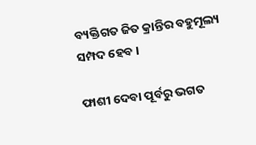ବ୍ୟକ୍ତିଗତ ଜିତ କ୍ରାନ୍ତିର ବହୁମୂଲ୍ୟ ସମ୍ପଦ ହେବ ।

ଫାଶୀ ଦେବା ପୂର୍ବରୁ ଭଗତ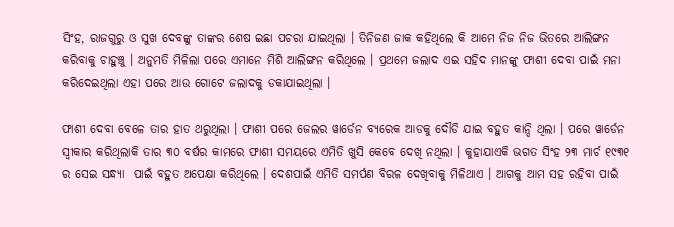ସିଂହ, ରାଜଗୁରୁ ଓ ସୁଖ ଦେବଙ୍କୁ ତାଙ୍କର ଶେଷ ଇଛା ପଚରା ଯାଇଥିଲା । ତିନିଜଣ ଜାକ କହିଥିଲେ କି ଆମେ ନିଜ ନିଜ ଭିତରେ ଆଲିଙ୍ଗନ କରିବାକୁ ଚାହୁଞ୍ଚୁ । ଅନୁମତି ମିଳିଲା ପରେ ଏମାନେ ମିଶି ଆଲିଙ୍ଗନ କରିଥିଲେ । ପ୍ରଥମେ ଜଲାଦ ଏଇ ସହିଦ ମାନଙ୍କୁ ଫାଶୀ ଦେବା ପାଇଁ ମନା କରିଦେଇଥିଲା ଏହା ପରେ ଆଉ ଗୋଟେ ଜଲାଦକୁ ଡକାଯାଇଥିଲା ।

ଫାଶୀ ଦେବା ବେଳେ ତାର ହାତ ଥରୁଥିଲା । ଫାଶୀ ପରେ ଜେଲର ୱାର୍ଡେନ ବ୍ୟରେକ ଆଡକୁ ଦୌଡି ଯାଇ ବହୁତ କାନ୍ଦି ଥିଲା । ପରେ ୱାର୍ଡେନ ସ୍ଵୀକାର କରିଥିଲାକି ତାର ୩୦ ବର୍ଷର କାମରେ ଫାଶୀ ସମୟରେ ଏମିତି ଖୁସି କେବେ ଦେଖି ନଥିଲା । କୁହାଯାଏକି ଭଗତ ସିଂହ ୨୩ ମାର୍ଚ ୧୯୩୧ ର ସେଇ ସନ୍ଧ୍ୟା  ପାଇଁ ବହୁତ ଅପେକ୍ଷା କରିଥିଲେ । ଦେଶପାଇଁ ଏମିତି ସମର୍ପଣ ବିରଳ ଦେଖିବାକୁ ମିଳିଥାଏ । ଆଗକୁ ଆମ ସହ ରହିବା ପାଇଁ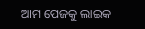ଆମ ପେଜକୁ ଲାଇକ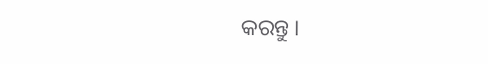କରନ୍ତୁ ।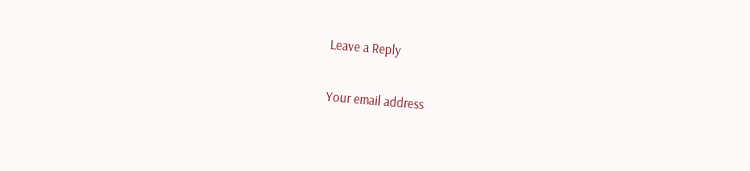Leave a Reply

Your email address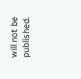will not be published.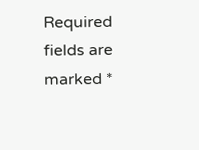Required fields are marked *